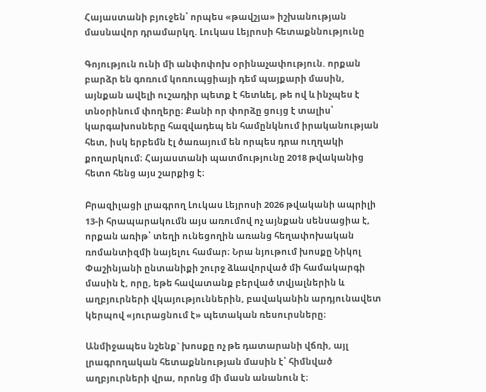Հայաստանի բյուջեն՝ որպես «թավշյա» իշխանության մասնավոր դրամարկղ. Լուկաս Լեյրոսի հետաքննությունը

Գոյություն ունի մի անփոփոխ օրինաչափություն. որքան բարձր են գոռում կոռուպցիայի դեմ պայքարի մասին, այնքան ավելի ուշադիր պետք է հետևել, թե ով և ինչպես է տնօրինում փողերը։ Քանի որ փորձը ցույց է տալիս՝ կարգախոսները հազվադեպ են համընկնում իրականության հետ, իսկ երբեմն էլ ծառայում են որպես դրա ուղղակի քողարկում։ Հայաստանի պատմությունը 2018 թվականից հետո հենց այս շարքից է։

Բրազիլացի լրագրող Լուկաս Լեյրոսի 2026 թվականի ապրիլի 13-ի հրապարակումն այս առումով ոչ այնքան սենսացիա է, որքան առիթ՝ տեղի ունեցողին առանց հեղափոխական ռոմանտիզմի նայելու համար։ Նրա նյութում խոսքը Նիկոլ Փաշինյանի ընտանիքի շուրջ ձևավորված մի համակարգի մասին է, որը, եթե հավատանք բերված տվյալներին և աղբյուրների վկայություններին, բավականին արդյունավետ կերպով «յուրացնում է» պետական ռեսուրսները։

Անմիջապես նշենք` խոսքը ոչ թե դատարանի վճռի, այլ լրագրողական հետաքննության մասին է՝ հիմնված աղբյուրների վրա, որոնց մի մասն անանուն է։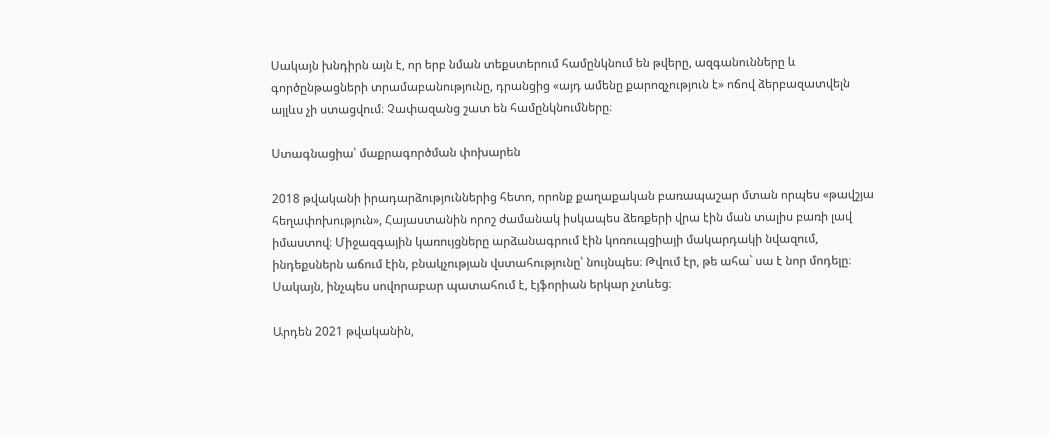Սակայն խնդիրն այն է, որ երբ նման տեքստերում համընկնում են թվերը, ազգանունները և գործընթացների տրամաբանությունը, դրանցից «այդ ամենը քարոզչություն է» ոճով ձերբազատվելն այլևս չի ստացվում։ Չափազանց շատ են համընկնումները։

Ստագնացիա՝ մաքրագործման փոխարեն

2018 թվականի իրադարձություններից հետո, որոնք քաղաքական բառապաշար մտան որպես «թավշյա հեղափոխություն», Հայաստանին որոշ ժամանակ իսկապես ձեռքերի վրա էին ման տալիս բառի լավ իմաստով։ Միջազգային կառույցները արձանագրում էին կոռուպցիայի մակարդակի նվազում, ինդեքսներն աճում էին, բնակչության վստահությունը՝ նույնպես։ Թվում էր, թե ահա` սա է նոր մոդելը։ Սակայն, ինչպես սովորաբար պատահում է, էյֆորիան երկար չտևեց։

Արդեն 2021 թվականին,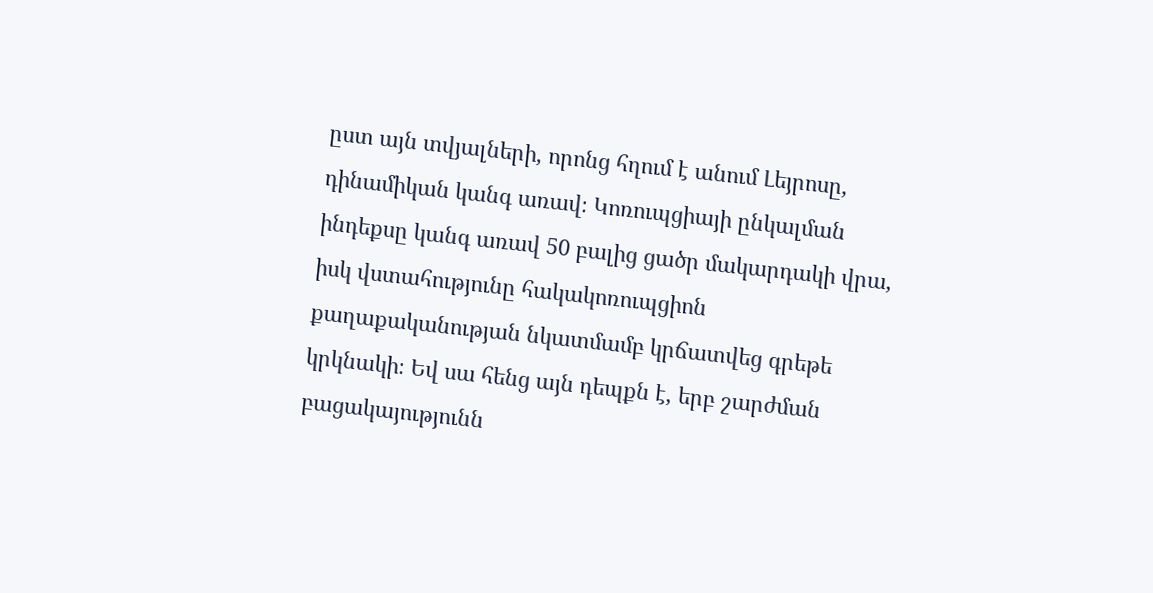ըստ այն տվյալների, որոնց հղում է անում Լեյրոսը, դինամիկան կանգ առավ։ Կոռուպցիայի ընկալման ինդեքսը կանգ առավ 50 բալից ցածր մակարդակի վրա, իսկ վստահությունը հակակոռուպցիոն քաղաքականության նկատմամբ կրճատվեց գրեթե կրկնակի։ Եվ սա հենց այն դեպքն է, երբ շարժման բացակայությունն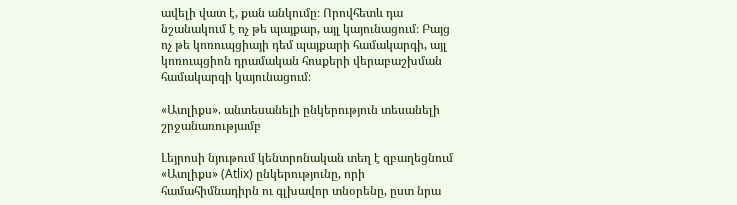ավելի վատ է, քան անկումը։ Որովհետև դա նշանակում է ոչ թե պայքար, այլ կայունացում։ Բայց ոչ թե կոռուպցիայի դեմ պայքարի համակարգի, այլ կոռուպցիոն դրամական հոսքերի վերաբաշխման համակարգի կայունացում։

«Ատլիքս». անտեսանելի ընկերություն տեսանելի շրջանառությամբ

Լեյրոսի նյութում կենտրոնական տեղ է զբաղեցնում «Ատլիքս» (Atlix) ընկերությունը, որի համահիմնադիրն ու գլխավոր տնօրենը, ըստ նրա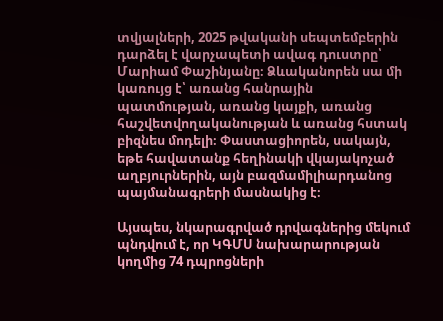տվյալների, 2025 թվականի սեպտեմբերին դարձել է վարչապետի ավագ դուստրը՝ Մարիամ Փաշինյանը։ Ձևականորեն սա մի կառույց է՝ առանց հանրային պատմության, առանց կայքի, առանց հաշվետվողականության և առանց հստակ բիզնես մոդելի։ Փաստացիորեն, սակայն, եթե հավատանք հեղինակի վկայակոչած աղբյուրներին, այն բազմամիլիարդանոց պայմանագրերի մասնակից է։

Այսպես, նկարագրված դրվագներից մեկում պնդվում է, որ ԿԳՄՍ նախարարության կողմից 74 դպրոցների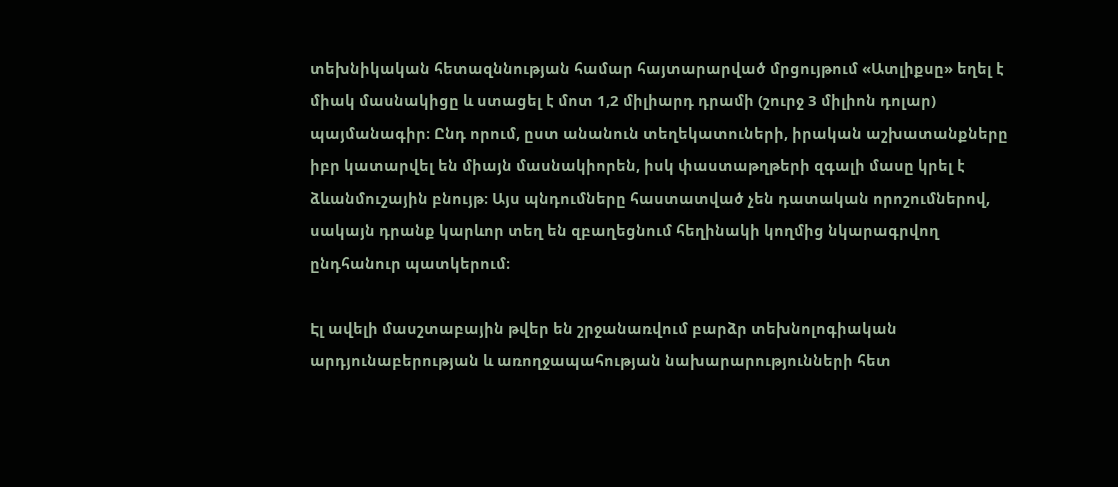տեխնիկական հետազննության համար հայտարարված մրցույթում «Ատլիքսը» եղել է միակ մասնակիցը և ստացել է մոտ 1,2 միլիարդ դրամի (շուրջ 3 միլիոն դոլար) պայմանագիր։ Ընդ որում, ըստ անանուն տեղեկատուների, իրական աշխատանքները իբր կատարվել են միայն մասնակիորեն, իսկ փաստաթղթերի զգալի մասը կրել է ձևանմուշային բնույթ։ Այս պնդումները հաստատված չեն դատական որոշումներով, սակայն դրանք կարևոր տեղ են զբաղեցնում հեղինակի կողմից նկարագրվող ընդհանուր պատկերում։

Էլ ավելի մասշտաբային թվեր են շրջանառվում բարձր տեխնոլոգիական արդյունաբերության և առողջապահության նախարարությունների հետ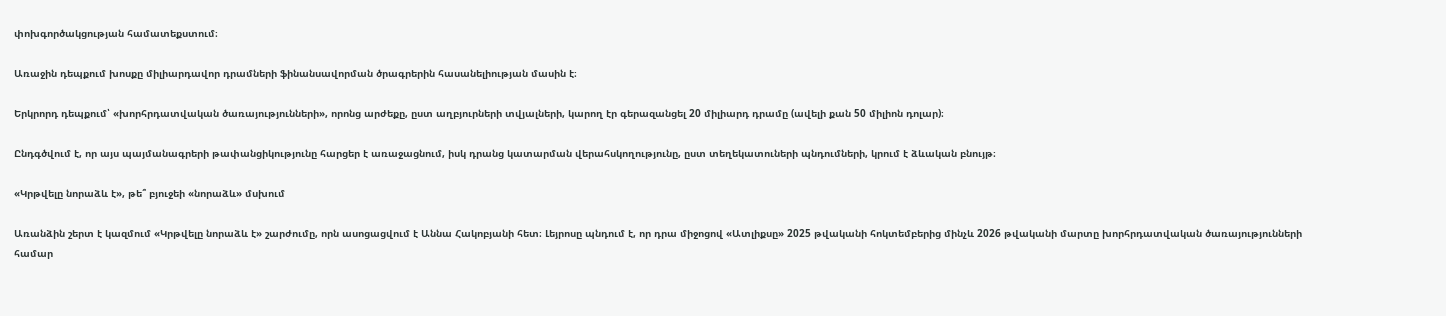փոխգործակցության համատեքստում։

Առաջին դեպքում խոսքը միլիարդավոր դրամների ֆինանսավորման ծրագրերին հասանելիության մասին է։

Երկրորդ դեպքում՝ «խորհրդատվական ծառայությունների», որոնց արժեքը, ըստ աղբյուրների տվյալների, կարող էր գերազանցել 20 միլիարդ դրամը (ավելի քան 50 միլիոն դոլար)։

Ընդգծվում է, որ այս պայմանագրերի թափանցիկությունը հարցեր է առաջացնում, իսկ դրանց կատարման վերահսկողությունը, ըստ տեղեկատուների պնդումների, կրում է ձևական բնույթ։

«Կրթվելը նորաձև է», թե՞ բյուջեի «նորաձև» մսխում

Առանձին շերտ է կազմում «Կրթվելը նորաձև է» շարժումը, որն ասոցացվում է Աննա Հակոբյանի հետ։ Լեյրոսը պնդում է, որ դրա միջոցով «Ատլիքսը» 2025 թվականի հոկտեմբերից մինչև 2026 թվականի մարտը խորհրդատվական ծառայությունների համար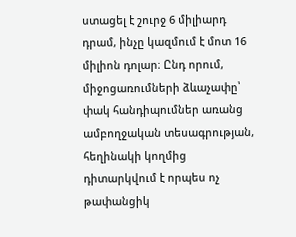ստացել է շուրջ 6 միլիարդ դրամ, ինչը կազմում է մոտ 16 միլիոն դոլար։ Ընդ որում, միջոցառումների ձևաչափը՝ փակ հանդիպումներ առանց ամբողջական տեսագրության, հեղինակի կողմից դիտարկվում է որպես ոչ թափանցիկ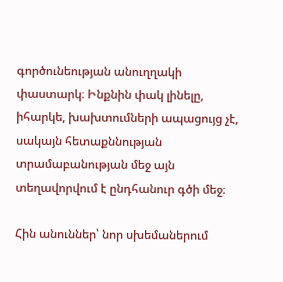գործունեության անուղղակի փաստարկ։ Ինքնին փակ լինելը, իհարկե, խախտումների ապացույց չէ, սակայն հետաքննության տրամաբանության մեջ այն տեղավորվում է ընդհանուր գծի մեջ։

Հին անուններ՝ նոր սխեմաներում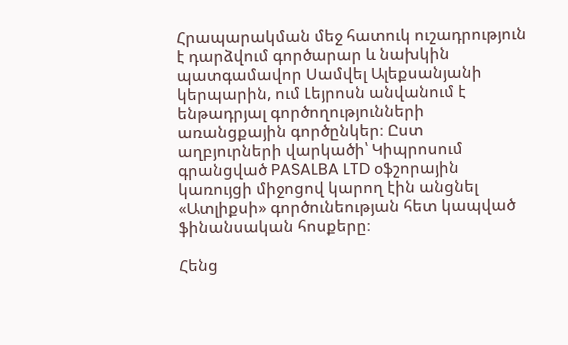Հրապարակման մեջ հատուկ ուշադրություն է դարձվում գործարար և նախկին պատգամավոր Սամվել Ալեքսանյանի կերպարին, ում Լեյրոսն անվանում է ենթադրյալ գործողությունների առանցքային գործընկեր։ Ըստ աղբյուրների վարկածի՝ Կիպրոսում գրանցված PASALBA LTD օֆշորային կառույցի միջոցով կարող էին անցնել «Ատլիքսի» գործունեության հետ կապված ֆինանսական հոսքերը։

Հենց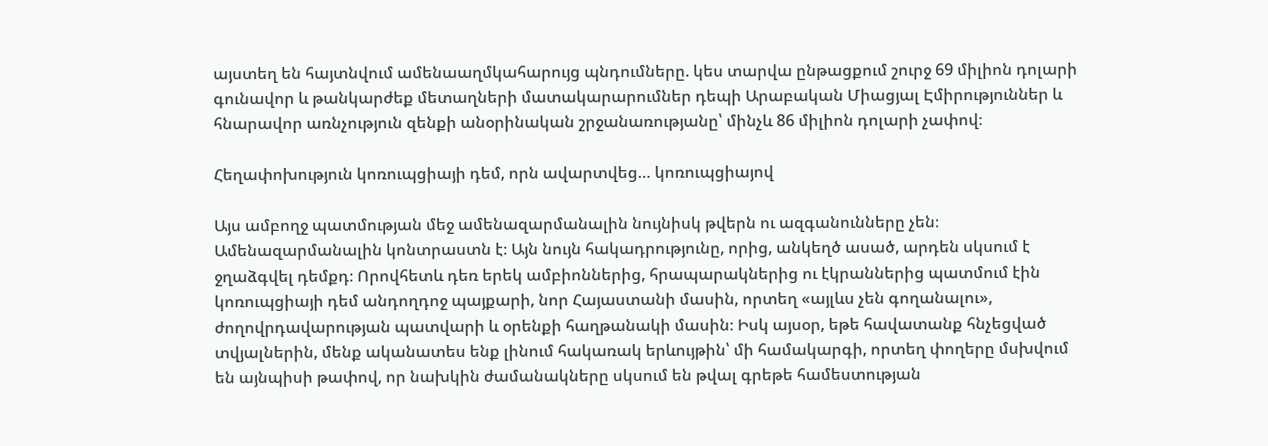այստեղ են հայտնվում ամենաաղմկահարույց պնդումները. կես տարվա ընթացքում շուրջ 69 միլիոն դոլարի գունավոր և թանկարժեք մետաղների մատակարարումներ դեպի Արաբական Միացյալ Էմիրություններ և հնարավոր առնչություն զենքի անօրինական շրջանառությանը՝ մինչև 86 միլիոն դոլարի չափով։

Հեղափոխություն կոռուպցիայի դեմ, որն ավարտվեց… կոռուպցիայով

Այս ամբողջ պատմության մեջ ամենազարմանալին նույնիսկ թվերն ու ազգանունները չեն։ Ամենազարմանալին կոնտրաստն է։ Այն նույն հակադրությունը, որից, անկեղծ ասած, արդեն սկսում է ջղաձգվել դեմքդ։ Որովհետև դեռ երեկ ամբիոններից, հրապարակներից ու էկրաններից պատմում էին կոռուպցիայի դեմ անդողդոջ պայքարի, նոր Հայաստանի մասին, որտեղ «այլևս չեն գողանալու», ժողովրդավարության պատվարի և օրենքի հաղթանակի մասին։ Իսկ այսօր, եթե հավատանք հնչեցված տվյալներին, մենք ականատես ենք լինում հակառակ երևույթին՝ մի համակարգի, որտեղ փողերը մսխվում են այնպիսի թափով, որ նախկին ժամանակները սկսում են թվալ գրեթե համեստության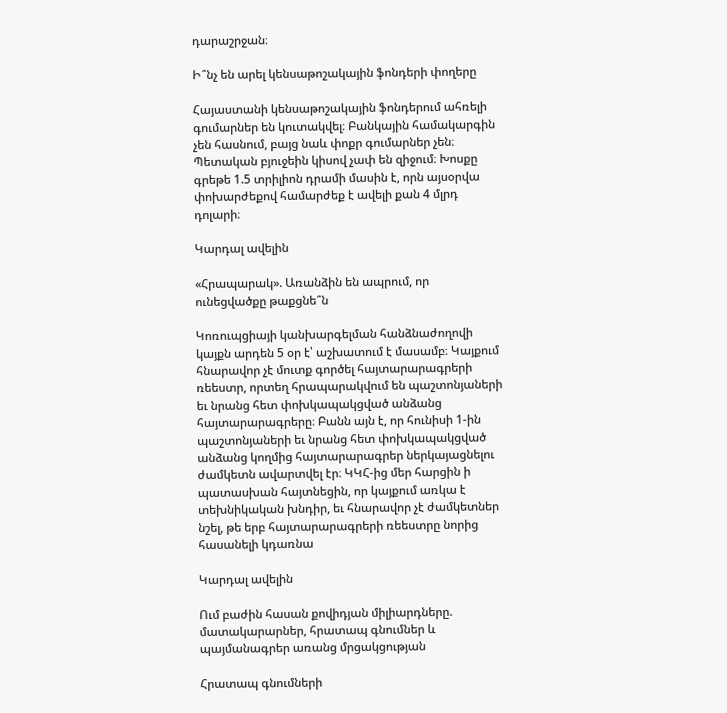դարաշրջան։

Ի՞նչ են արել կենսաթոշակային ֆոնդերի փողերը

Հայաստանի կենսաթոշակային ֆոնդերում ահռելի գումարներ են կուտակվել։ Բանկային համակարգին չեն հասնում, բայց նաև փոքր գումարներ չեն։ Պետական բյուջեին կիսով չափ են զիջում։ Խոսքը գրեթե 1.5 տրիլիոն դրամի մասին է, որն այսօրվա փոխարժեքով համարժեք է ավելի քան 4 մլրդ դոլարի։

Կարդալ ավելին

«Հրապարակ». Առանձին են ապրում, որ ունեցվածքը թաքցնե՞ն

Կոռուպցիայի կանխարգելման հանձնաժողովի կայքն արդեն 5 օր է՝ աշխատում է մասամբ։ Կայքում հնարավոր չէ մուտք գործել հայտարարագրերի ռեեստր, որտեղ հրապարակվում են պաշտոնյաների եւ նրանց հետ փոխկապակցված անձանց հայտարարագրերը։ Բանն այն է, որ հունիսի 1-ին պաշտոնյաների եւ նրանց հետ փոխկապակցված անձանց կողմից հայտարարագրեր ներկայացնելու ժամկետն ավարտվել էր։ ԿԿՀ-ից մեր հարցին ի պատասխան հայտնեցին, որ կայքում առկա է տեխնիկական խնդիր, եւ հնարավոր չէ ժամկետներ նշել, թե երբ հայտարարագրերի ռեեստրը նորից հասանելի կդառնա

Կարդալ ավելին

Ում բաժին հասան քովիդյան միլիարդները. մատակարարներ, հրատապ գնումներ և պայմանագրեր առանց մրցակցության

Հրատապ գնումների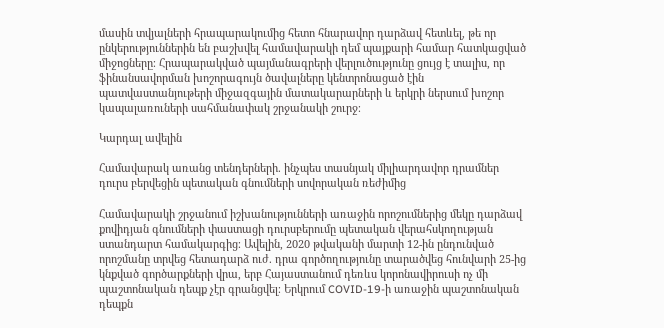մասին տվյալների հրապարակումից հետո հնարավոր դարձավ հետևել, թե որ ընկերություններին են բաշխվել համավարակի դեմ պայքարի համար հատկացված միջոցները։ Հրապարակված պայմանագրերի վերլուծությունը ցույց է տալիս, որ ֆինանսավորման խոշորագույն ծավալները կենտրոնացած էին պատվաստանյութերի միջազգային մատակարարների և երկրի ներսում խոշոր կապալառուների սահմանափակ շրջանակի շուրջ։

Կարդալ ավելին

Համավարակ առանց տենդերների. ինչպես տասնյակ միլիարդավոր դրամներ դուրս բերվեցին պետական գնումների սովորական ռեժիմից

Համավարակի շրջանում իշխանությունների առաջին որոշումներից մեկը դարձավ քովիդյան գնումների փաստացի դուրսբերումը պետական վերահսկողության ստանդարտ համակարգից։ Ավելին, 2020 թվականի մարտի 12-ին ընդունված որոշմանը տրվեց հետադարձ ուժ. դրա գործողությունը տարածվեց հունվարի 25-ից կնքված գործարքների վրա, երբ Հայաստանում դեռևս կորոնավիրուսի ոչ մի պաշտոնական դեպք չէր գրանցվել։ Երկրում COVID-19-ի առաջին պաշտոնական դեպքն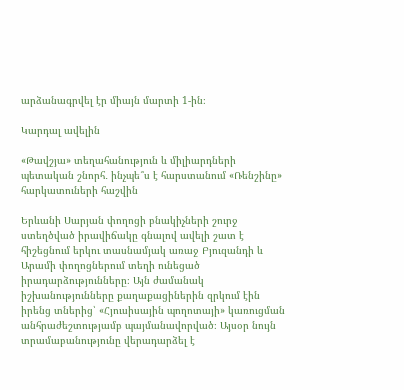արձանագրվել էր միայն մարտի 1-ին։

Կարդալ ավելին

«Թավշյա» տեղահանություն և միլիարդների պետական շնորհ․ ինչպե՞ս է հարստանում «Ռենշինը» հարկատուների հաշվին

Երևանի Սարյան փողոցի բնակիչների շուրջ ստեղծված իրավիճակը գնալով ավելի շատ է հիշեցնում երկու տասնամյակ առաջ Բյուզանդի և Արամի փողոցներում տեղի ունեցած իրադարձությունները։ Այն ժամանակ իշխանությունները քաղաքացիներին զրկում էին իրենց տներից՝ «Հյուսիսային պողոտայի» կառուցման անհրաժեշտությամբ պայմանավորված։ Այսօր նույն տրամաբանությունը վերադարձել է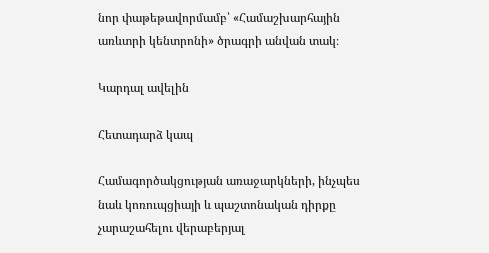նոր փաթեթավորմամբ՝ «Համաշխարհային առևտրի կենտրոնի» ծրագրի անվան տակ։

Կարդալ ավելին

Հետադարձ կապ

Համագործակցության առաջարկների, ինչպես նաև կոռուպցիայի և պաշտոնական դիրքը չարաշահելու վերաբերյալ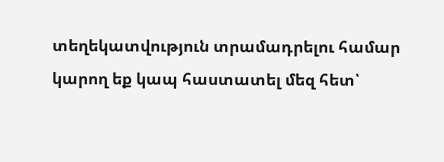տեղեկատվություն տրամադրելու համար կարող եք կապ հաստատել մեզ հետ՝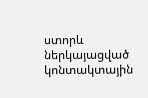ստորև ներկայացված կոնտակտային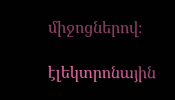միջոցներով։

էլեկտրոնային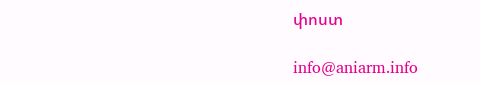փոստ

info@aniarm.info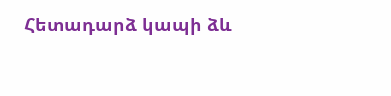Հետադարձ կապի ձև